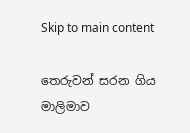Skip to main content

තෙරුවන් සරන ගිය මාලිමාව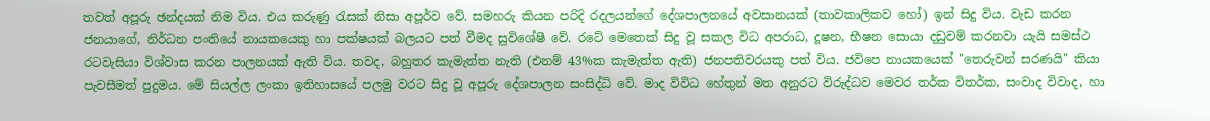තවත් අපූරු ඡන්දයක් නිම විය. එය කරුණු රැසක් නිසා අපූර්ව වේ. සමහරු කියන පරිදි රදලයන්ගේ දේශපාලනයේ අවසානයක් (තාවකාලිකව හෝ) ඉන් සිදු විය. වැඩ කරන ජනයාගේ, නිර්ධන පංතියේ නායකයෙකු හා පක්ෂයක් බලයට පත් වීමද සුවිශේෂී වේ. රටේ මෙතෙක් සිදු වූ සකල විධ අපරාධ, දූෂන, භීෂන සොයා දඩුවම් කරනවා යැයි සමස්ථ රටවැසියා විශ්වාස කරන පාලනයක් ඇති විය. තවද, බහුතර කැමැත්ත නැති (එනම් 43%ක කැමැත්ත ඇති) ජනපතිවරයකු පත් විය. ජවිපෙ නායකයෙක් "තෙරුවන් සරණයි" කියා පැවසීමත් පුදුමය. මේ සියල්ල ලංකා ඉතිහාසයේ පලමු වරට සිදු වූ අපූරු දේශපාලන සංසිද්ධි වේ. මාද විවිධ හේතුන් මත අනුරට විරුද්ධව මෙවර තර්ක විතර්ක, සංවාද විවාද, හා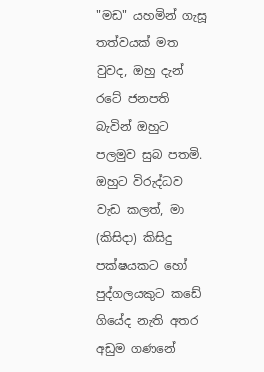"මඩ" යහමින් ගැසූ තත්වයක් මත වුවද, ඔහු දැන් රටේ ජනපති බැවින් ඔහුට පලමුව සුබ පතමි.  ඔහුට විරුද්ධව වැඩ කලත්, මා (කිසිදා) කිසිදු පක්ෂයකට හෝ පුද්ගලයකුට කඩේ ගියේද නැති අතර අඩුම ගණනේ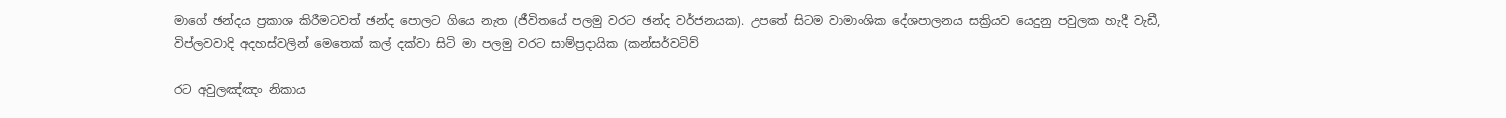මාගේ ඡන්දය ප්‍රකාශ කිරීමටවත් ඡන්ද පොලට ගියෙ නැත (ජීවිතයේ පලමු වරට ඡන්ද වර්ජනයක). උපතේ සිටම වාමාංශික දේශපාලනය සක්‍රියව යෙදුනු පවුලක හැදී වැඩී, විප්ලවවාදි අදහස්වලින් මෙතෙක් කල් දක්වා සිටි මා පලමු වරට සාම්ප්‍රදායික (කන්සර්වටිව්

රට අවුලඤ්ඤං නිකාය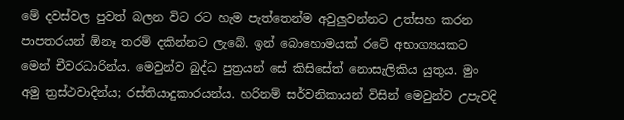මේ දවස්වල පුවත් බලන විට රට හැම පැත්තෙන්ම අවුලුවන්නට උත්සහ කරන පාපතරයන් ඕනෑ තරම් දකින්නට ලැබේ. ඉන් බොහොමයක් රටේ අභාග්‍යයකට මෙන් චීවරධාරින්ය. මෙවුන්ව බුද්ධ පුත්‍රයන් සේ කිසිසේත් නොසැලිකිය යුතුය. මුං අමු ත්‍රස්ථවාදින්ය; රස්තියාදුකාරයන්ය. හරිනම් සර්වනිකායන් විසින් මෙවුන්ව උපැවදි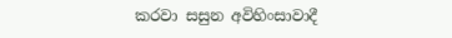කරවා සසුන අවිහිංසාවාදී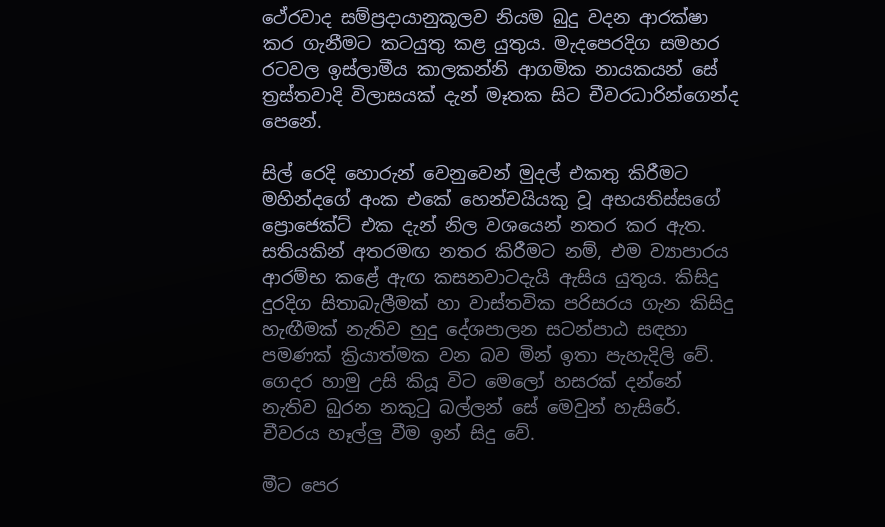ථේරවාද සම්ප්‍රදායානුකූලව නියම බුදු වදන ආරක්ෂා කර ගැනීමට කටයුතු කළ යුතුය. මැදපෙරදිග සමහර රටවල ඉස්ලාමීය කාලකන්නි ආගමික නායකයන් සේ ත්‍රස්තවාදි විලාසයක් දැන් මෑතක සිට චීවරධාරින්ගෙන්ද පෙනේ.

සිල් රෙදි හොරුන් වෙනුවෙන් මුදල් එකතු කිරීමට මහින්දගේ අංක එකේ හෙන්චයියකු වූ අභයතිස්සගේ ප්‍රොජෙක්ට් එක දැන් නිල වශයෙන් නතර කර ඇත. සතියකින් අතරමඟ නතර කිරීමට නම්, එම ව්‍යාපාරය ආරම්භ කළේ ඇඟ කසනවාටදැයි ඇසිය යුතුය. කිසිදු දුරදිග සිතාබැලීමක් හා වාස්තවික පරිසරය ගැන කිසිදු හැඟීමක් නැතිව හුදු දේශපාලන සටන්පාඨ සඳහා පමණක් ක්‍රියාත්මක වන බව මින් ඉතා පැහැදිලි වේ. ගෙදර හාමු උසි කියූ විට මෙලෝ හසරක් දන්නේ නැතිව බුරන නකුටු බල්ලන් සේ මෙවුන් හැසිරේ. චීවරය හෑල්ලු වීම ඉන් සිදු වේ.

මීට පෙර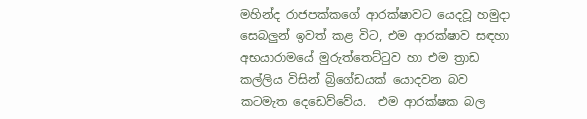මහින්ද රාජපක්කගේ ආරක්ෂාවට යෙදවූ හමුදා සෙබලුන් ඉවත් කළ විට, එම ආරක්ෂාව සඳහා අභයාරාමයේ මුරුත්තෙට්ටුව හා එම ත්‍රාඩ කල්ලිය විසින් බ්‍රිගේඩයක් යොදවන බව කටමැත දෙඩෙව්වේය.  එම ආරක්ෂක බල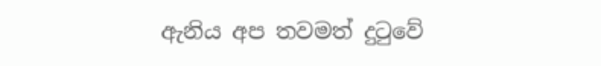ඇනිය අප තවමත් දුටුවේ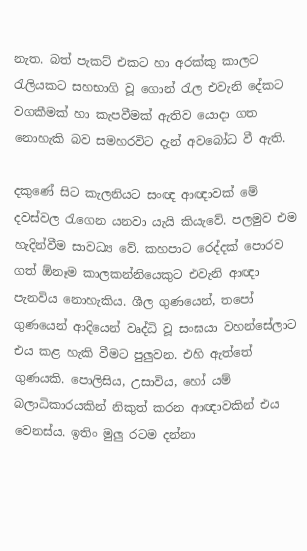නැත. බත් පැකට් එකට හා අරක්කු කාලට රැලියකට සහභාගි වූ ගොන් රැල එවැනි දේකට වගකීමක් හා කැපවීමක් ඇතිව යොදා ගත නොහැකි බව සමහරවිට දැන් අවබෝධ වී ඇති.

දකුණේ සිට කැලනියට සංඥ ආඥාවක් මේ දවස්වල රැගෙන යනවා යැයි කියැවේ. පලමුව එම හැදින්වීම සාවධ්‍ය වේ. කහපාට රෙද්දක් පොරව ගත් ඕනෑම කාලකන්නියෙකුට එවැනි ආඥා පැනවිය නොහැකිය. ශීල ගුණයෙන්, තපෝ ගුණයෙන් ආදියෙන් වෘද්ධි වූ සංඝයා වහන්සේලාට එය කළ හැකි වීමට පුලුවන. එහි ඇත්තේ ගුණයකි. පොලිසිය, උසාවිය, හෝ යම් බලාධිකාරයකින් නිකුත් කරන ආඥාවකින් එය වෙනස්ය. ඉතිං මුලු රටම දන්නා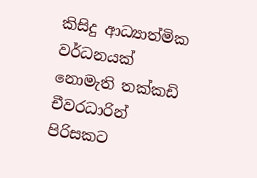කිසිදු ආධ්‍යාත්මික වර්ධනයක් නොමැති තක්කඩි චීවරධාරින් පිරිසකට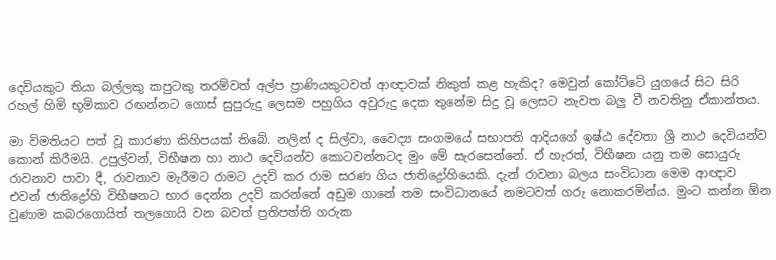දෙවියකුට තියා බල්ලකු කපුටකු තරම්වත් අල්ප ප්‍රාණියකුටවත් ආඥාවක් නිකුත් කළ හැකිද? මෙවුන් කෝට්ටේ යුගයේ සිට සිරි රහල් හිමි භූමිකාව රඟන්නට ගොස් සුපුරුදු ලෙසම පහුගිය අවුරුදු දෙක තුනේම සිදු වූ ලෙසට නැවත බලු වී නවතිනු ඒකාන්තය.

මා විමතියට පත් වූ කාරණා කිහිපයක් තිබේ. නලින් ද සිල්වා, වෛද්‍ය සංගමයේ සභාපති ආදියගේ ඉෂ්ඨ දේවතා ශ්‍රී නාථ දෙවියන්ව කොන් කිරීමයි. උපුල්වන්, විභීෂන හා නාථ දෙවියන්ව කොටවන්නටද මුං මේ සැරසෙන්නේ. ඒ හැරත්, විභීෂන යනු තම සොයුරු රාවනාව පාවා දී, රාවනාව මැරීමට රාමට උදව් කර රාම සරණ ගිය ජාතිද්‍රෝහියෙකි. දැන් රාවනා බලය සංවිධාන මෙම ආඥාව එවන් ජාතිද්‍රෝහි විභීෂනට භාර දෙන්න උදව් කරන්නේ අඩුම ගානේ තම සංවිධානයේ නමටවත් ගරු නොකරමින්ය. මුංට කන්න ඕන වුණාම කබරගොයිත් තලගොයි වන බවත් ප්‍රතිපත්ති ගරුක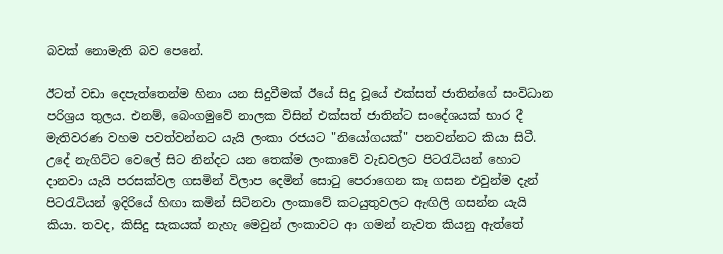බවක් නොමැති බව පෙනේ.

ඊටත් වඩා දෙපැත්තෙන්ම හිනා යන සිදුවීමක් ඊයේ සිදු වූයේ එක්සත් ජාතින්ගේ සංවිධාන පරිශ්‍රය තුලය. එනම්, බෙංගමුවේ නාලක විසින් එක්සත් ජාතින්ට සංදේශයක් භාර දී මැතිවරණ වහම පවත්වන්නට යැයි ලංකා රජයට "නියෝගයක්" පනවන්නට කියා සිටී. උදේ නැගිට්ට වෙලේ සිට නින්දට යන තෙක්ම ලංකාවේ වැඩවලට පිටරැටියන් හොට දානවා යැයි පරසක්වල ගසමින් විලාප දෙමින් සොටු පෙරාගෙන කෑ ගසන එවුන්ම දැන් පිටරැටියන් ඉදිරියේ හිඟා කමින් සිටිනවා ලංකාවේ කටයුතුවලට ඇඟිලි ගසන්න යැයි කියා. තවද, කිසිදු සැකයක් නැහැ මෙවුන් ලංකාවට ආ ගමන් නැවත කියනු ඇත්තේ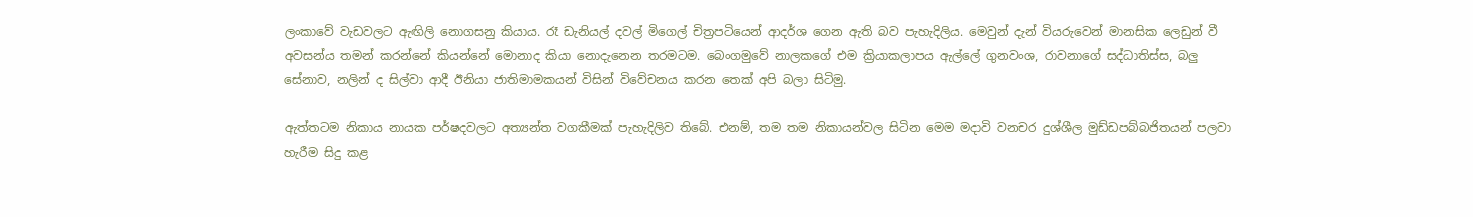ලංකාවේ වැඩවලට ඇඟිලි නොගසනු කියාය. රෑ ඩැනියල් දවල් මිගෙල් චිත්‍රපටියෙන් ආදර්ශ ගෙන ඇති බව පැහැදිලිය. මෙවුන් දැන් වියරුවෙන් මානසික ලෙඩුන් වී අවසන්ය තමන් කරන්නේ කියන්නේ මොනාද කියා නොදැනෙන තරමටම. බෙංගමුවේ නාලකගේ එම ක්‍රියාකලාපය ඇල්ලේ ගුනවංශ, රාවනාගේ සද්ධාතිස්ස, බලු සේනාව, නලින් ද සිල්වා ආදී ඊනියා ජාතිමාමකයන් විසින් විවේචනය කරන තෙක් අපි බලා සිටිමු.

ඇත්තටම නිකාය නායක පර්ෂදවලට අත්‍යන්ත වගකීමක් පැහැදිලිව තිබේ. එනම්, තම තම නිකායන්වල සිටින මෙම මදාවි වනචර දුශ්ශීල මුඩ්ඩපබ්බජිතයන් පලවා හැරීම සිදු කළ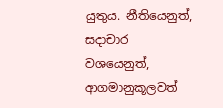යුතුය. නීතියෙනුත්, සදාචාර වශයෙනුත්, ආගමානුකූලවත්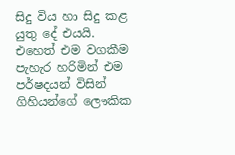සිදු විය හා සිදු කළ යුතු දේ එයයි. එහෙත් එම වගකීම පැහැර හරිමින් එම පර්ෂදයන් විසින් ගිහියන්ගේ ලෞකික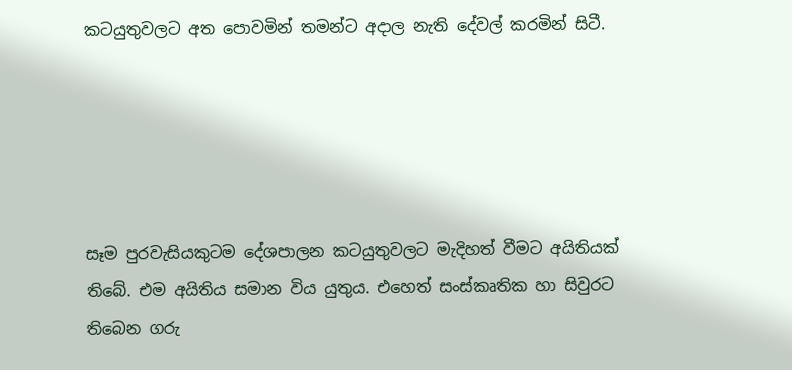කටයුතුවලට අත පොවමින් තමන්ට අදාල නැති දේවල් කරමින් සිටී.





සෑම පුරවැසියකුටම දේශපාලන කටයුතුවලට මැදිහත් වීමට අයිතියක් තිබේ. එම අයිතිය සමාන විය යුතුය. එහෙත් සංස්කෘතික හා සිවුරට තිබෙන ගරු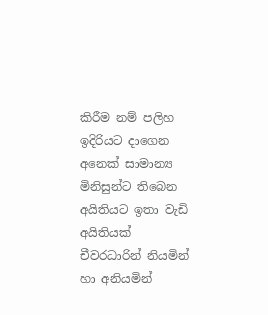කිරීම නම් පලිහ ඉදිරියට දාගෙන අනෙක් සාමාන්‍ය මිනිසුන්ට තිබෙන අයිතියට ඉතා වැඩි අයිතියක් චීවරධාරින් නියමින් හා අනියමින්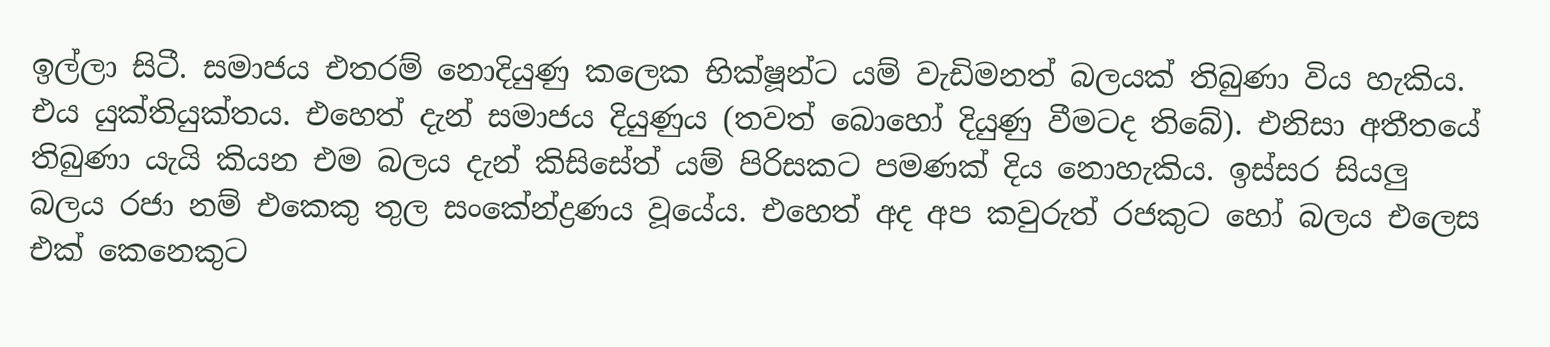ඉල්ලා සිටී. සමාජය එතරම් නොදියුණු කලෙක භික්ෂූන්ට යම් වැඩිමනත් බලයක් තිබුණා විය හැකිය. එය යුක්තියුක්තය. එහෙත් දැන් සමාජය දියුණුය (තවත් බොහෝ දියුණු වීමටද තිබේ). එනිසා අතීතයේ තිබුණා යැයි කියන එම බලය දැන් කිසිසේත් යම් පිරිසකට පමණක් දිය නොහැකිය. ඉස්සර සියලු බලය රජා නම් එකෙකු තුල සංකේන්ද්‍රණය වූයේය. එහෙත් අද අප කවුරුත් රජකුට හෝ බලය එලෙස එක් කෙනෙකුට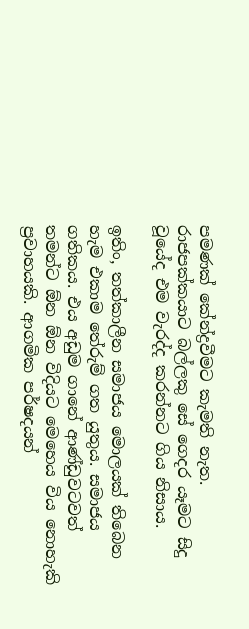පමණක් කේන්ද්‍රවීමට කැමති නැත. රාජපක්කයාට බල්ලකු සේ ගෙදර යෑමට සිදු වූයේද එම වැරද්ද කරන්නට ගිය නිසාය.

ඉතිං, තත්කාලීන සමාජය මොලයක් තිබෙන හැම එකාම තේරුම් ගත යුතුය. සමාජය ගතිකය. එය අඩුම ගානේ ආණ්ඩුවටවත් තමන්ට ඕන ඕන විදියට මෙහෙය විය නොහැකි ප්‍රවාහයකි. ආගමික පර්ෂදයන්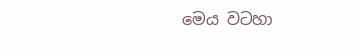මෙය වටහා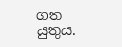ගත යුතුය.